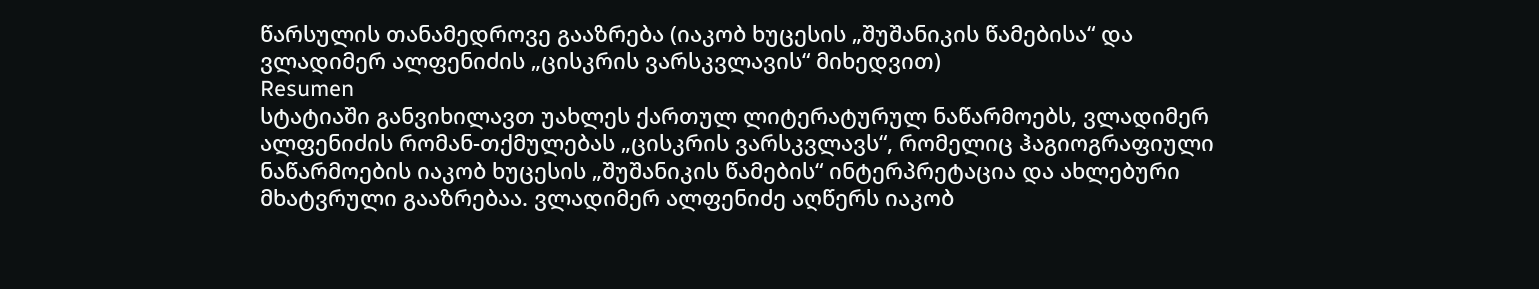წარსულის თანამედროვე გააზრება (იაკობ ხუცესის „შუშანიკის წამებისა“ და ვლადიმერ ალფენიძის „ცისკრის ვარსკვლავის“ მიხედვით)
Resumen
სტატიაში განვიხილავთ უახლეს ქართულ ლიტერატურულ ნაწარმოებს, ვლადიმერ ალფენიძის რომან-თქმულებას „ცისკრის ვარსკვლავს“, რომელიც ჰაგიოგრაფიული ნაწარმოების იაკობ ხუცესის „შუშანიკის წამების“ ინტერპრეტაცია და ახლებური მხატვრული გააზრებაა. ვლადიმერ ალფენიძე აღწერს იაკობ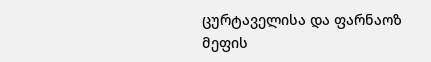ცურტაველისა და ფარნაოზ მეფის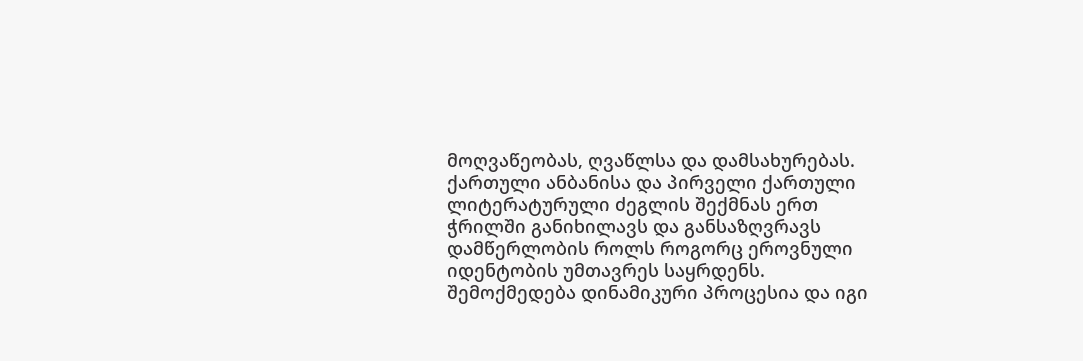მოღვაწეობას, ღვაწლსა და დამსახურებას. ქართული ანბანისა და პირველი ქართული ლიტერატურული ძეგლის შექმნას ერთ ჭრილში განიხილავს და განსაზღვრავს დამწერლობის როლს როგორც ეროვნული იდენტობის უმთავრეს საყრდენს.
შემოქმედება დინამიკური პროცესია და იგი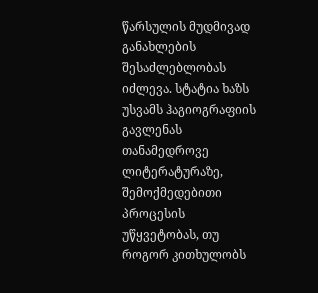წარსულის მუდმივად განახლების შესაძლებლობას იძლევა. სტატია ხაზს უსვამს ჰაგიოგრაფიის გავლენას თანამედროვე ლიტერატურაზე, შემოქმედებითი პროცესის უწყვეტობას, თუ როგორ კითხულობს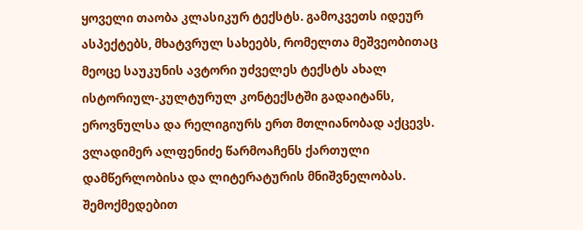ყოველი თაობა კლასიკურ ტექსტს. გამოკვეთს იდეურ ასპექტებს, მხატვრულ სახეებს, რომელთა მეშვეობითაც მეოცე საუკუნის ავტორი უძველეს ტექსტს ახალ ისტორიულ-კულტურულ კონტექსტში გადაიტანს, ეროვნულსა და რელიგიურს ერთ მთლიანობად აქცევს.
ვლადიმერ ალფენიძე წარმოაჩენს ქართული დამწერლობისა და ლიტერატურის მნიშვნელობას. შემოქმედებით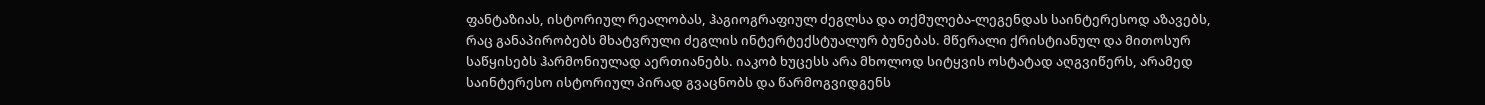ფანტაზიას, ისტორიულ რეალობას, ჰაგიოგრაფიულ ძეგლსა და თქმულება-ლეგენდას საინტერესოდ აზავებს, რაც განაპირობებს მხატვრული ძეგლის ინტერტექსტუალურ ბუნებას. მწერალი ქრისტიანულ და მითოსურ საწყისებს ჰარმონიულად აერთიანებს. იაკობ ხუცესს არა მხოლოდ სიტყვის ოსტატად აღგვიწერს, არამედ საინტერესო ისტორიულ პირად გვაცნობს და წარმოგვიდგენს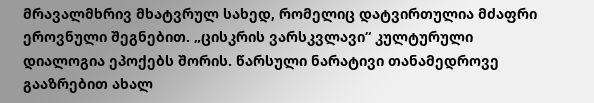მრავალმხრივ მხატვრულ სახედ, რომელიც დატვირთულია მძაფრი ეროვნული შეგნებით. „ცისკრის ვარსკვლავი“ კულტურული დიალოგია ეპოქებს შორის. წარსული ნარატივი თანამედროვე გააზრებით ახალ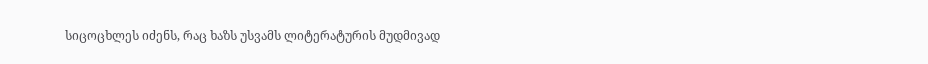სიცოცხლეს იძენს, რაც ხაზს უსვამს ლიტერატურის მუდმივად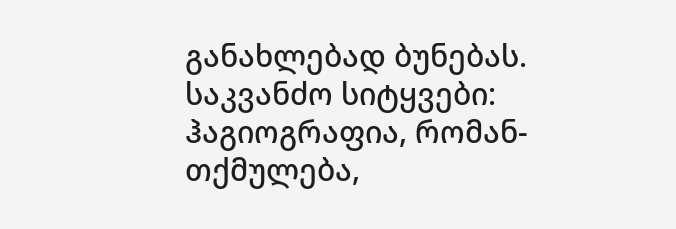განახლებად ბუნებას.
საკვანძო სიტყვები: ჰაგიოგრაფია, რომან-თქმულება,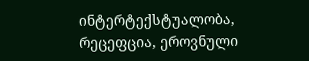ინტერტექსტუალობა, რეცეფცია, ეროვნული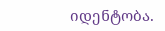იდენტობა.